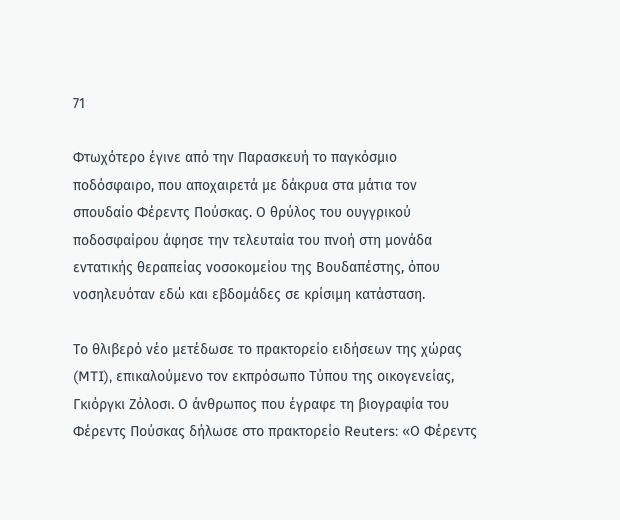71

Φτωχότερο έγινε από την Παρασκευή το παγκόσμιο ποδόσφαιρο, που αποχαιρετά με δάκρυα στα μάτια τον σπουδαίο Φέρεντς Πούσκας. Ο θρύλος του ουγγρικού ποδοσφαίρου άφησε την τελευταία του πνοή στη μονάδα εντατικής θεραπείας νοσοκομείου της Βουδαπέστης, όπου νοσηλευόταν εδώ και εβδομάδες σε κρίσιμη κατάσταση.

Το θλιβερό νέο μετέδωσε το πρακτορείο ειδήσεων της χώρας (MTI), επικαλούμενο τον εκπρόσωπο Τύπου της οικογενείας, Γκιόργκι Ζόλοσι. Ο άνθρωπος που έγραφε τη βιογραφία του Φέρεντς Πούσκας δήλωσε στο πρακτορείο Reuters: «Ο Φέρεντς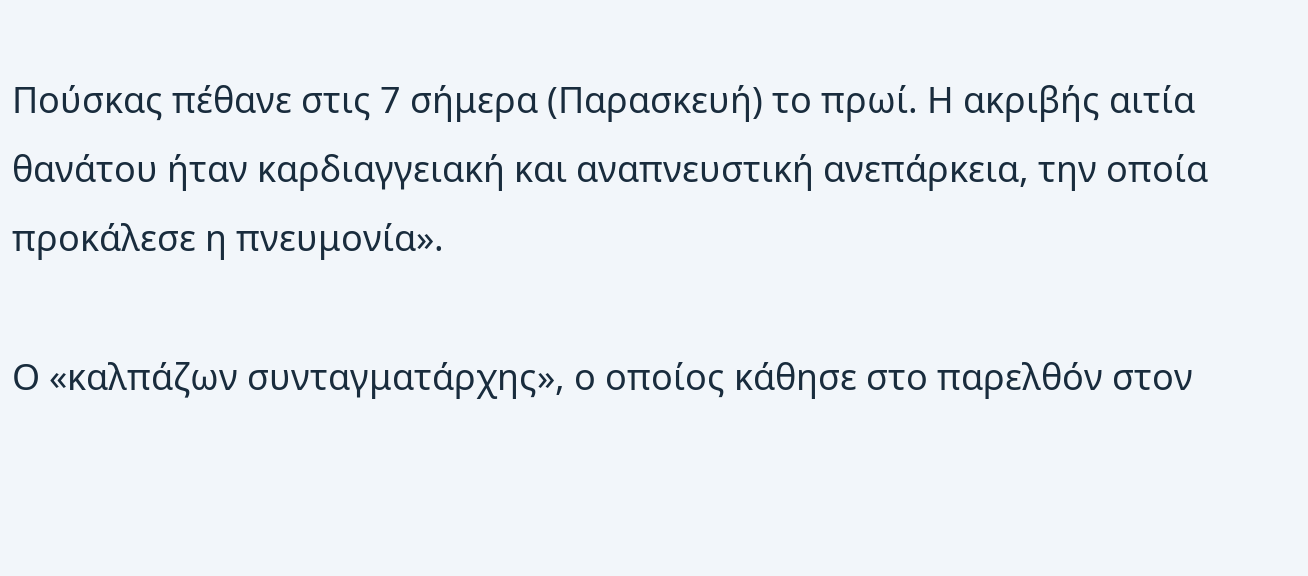Πούσκας πέθανε στις 7 σήμερα (Παρασκευή) το πρωί. Η ακριβής αιτία θανάτου ήταν καρδιαγγειακή και αναπνευστική ανεπάρκεια, την οποία προκάλεσε η πνευμονία».

Ο «καλπάζων συνταγματάρχης», ο οποίος κάθησε στο παρελθόν στον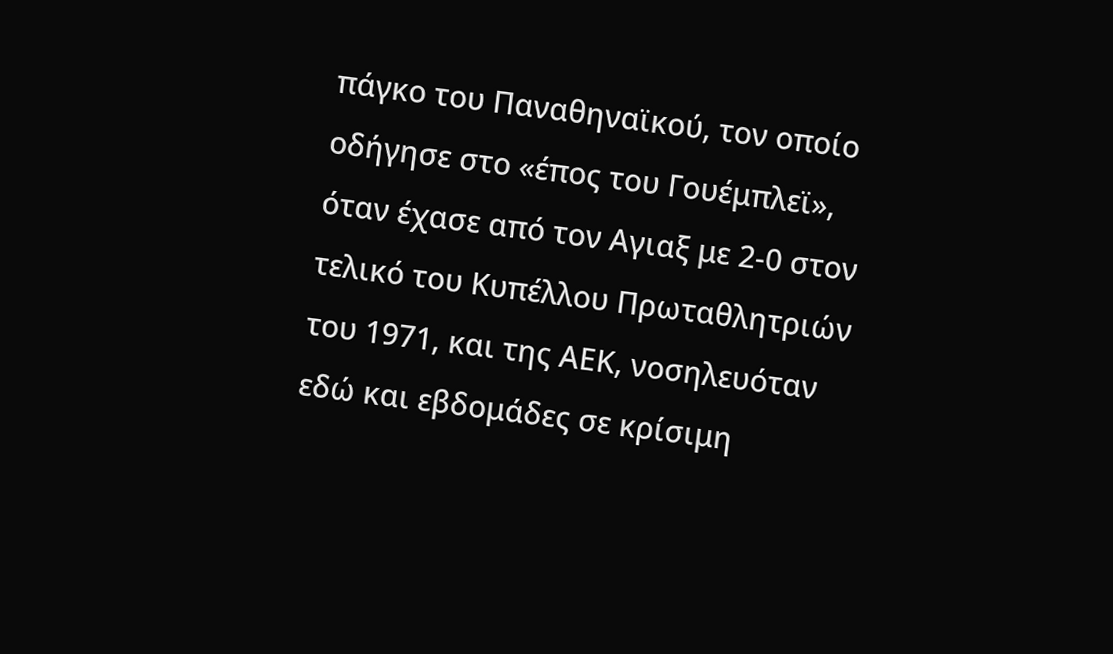πάγκο του Παναθηναϊκού, τον οποίο οδήγησε στο «έπος του Γουέμπλεϊ», όταν έχασε από τον Αγιαξ με 2-0 στον τελικό του Κυπέλλου Πρωταθλητριών του 1971, και της ΑΕΚ, νοσηλευόταν εδώ και εβδομάδες σε κρίσιμη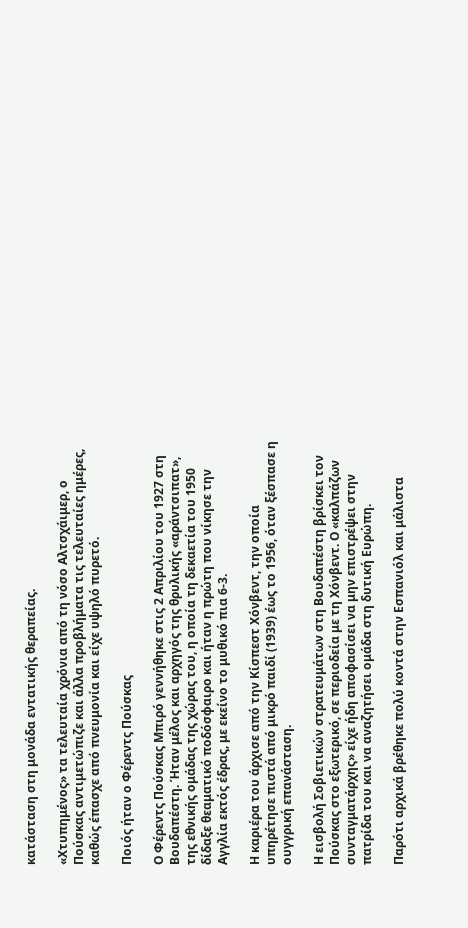κατάσταση στη μονάδα εντατικής θεραπείας.

«Χτυπημένος» τα τελευταία χρόνια από τη νόσο Αλτσχάιμερ, ο Πούσκας αντιμετώπιζε και άλλα προβλήματα τις τελευταίες ημέρες, καθώς έπασχε από πνευμονία και είχε υψηλό πυρετό.

Ποιός ήταν ο Φέρεντς Πούσκας

Ο Φέρεντς Πούσκας Μπιρό γεννήθηκε στις 2 Απριλίου του 1927 στη Βουδαπέστη. Ήταν μέλος και αρχηγός της θρυλικής «αράντσιπατ», της εθνικής ομάδας της χώρας του, η οποία τη δεκαετία του 1950 δίδαξε θεαματικό ποδόσφαιρο και ήταν η πρώτη που νίκησε την Αγγλία εκτός έδρας, με εκείνο το μυθικό πια 6-3.

Η καριέρα του άρχισε από την Κίσπεστ Χόνβεντ, την οποία υπηρέτησε πιστά από μικρό παιδί (1939) έως το 1956, όταν ξέσπασε η ουγγρική επανάσταση.

Η εισβολή Σοβιετικών στρατευμάτων στη Βουδαπέστη βρίσκει τον Πούσκας στο εξωτερικό, σε περιοδεία με τη Χόνβεντ. Ο «καλπάζων συνταγματάρχης» είχε ήδη αποφασίσει να μην επιστρέψει στην πατρίδα του και να αναζητήσει ομάδα στη δυτική Ευρώπη.

Παρότι αρχικά βρέθηκε πολύ κοντά στην Εσπανιόλ και μάλιστα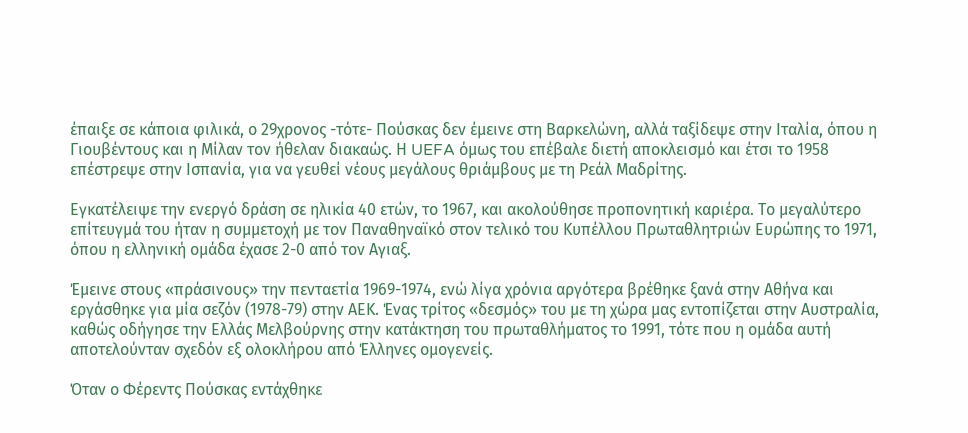έπαιξε σε κάποια φιλικά, ο 29χρονος -τότε- Πούσκας δεν έμεινε στη Βαρκελώνη, αλλά ταξίδεψε στην Ιταλία, όπου η Γιουβέντους και η Μίλαν τον ήθελαν διακαώς. Η UEFA όμως του επέβαλε διετή αποκλεισμό και έτσι το 1958 επέστρεψε στην Ισπανία, για να γευθεί νέους μεγάλους θριάμβους με τη Ρεάλ Μαδρίτης.

Εγκατέλειψε την ενεργό δράση σε ηλικία 40 ετών, το 1967, και ακολούθησε προπονητική καριέρα. Το μεγαλύτερο επίτευγμά του ήταν η συμμετοχή με τον Παναθηναϊκό στον τελικό του Κυπέλλου Πρωταθλητριών Ευρώπης το 1971, όπου η ελληνική ομάδα έχασε 2-0 από τον Αγιαξ.

Έμεινε στους «πράσινους» την πενταετία 1969-1974, ενώ λίγα χρόνια αργότερα βρέθηκε ξανά στην Αθήνα και εργάσθηκε για μία σεζόν (1978-79) στην ΑΕΚ. Ένας τρίτος «δεσμός» του με τη χώρα μας εντοπίζεται στην Αυστραλία, καθώς οδήγησε την Ελλάς Μελβούρνης στην κατάκτηση του πρωταθλήματος το 1991, τότε που η ομάδα αυτή αποτελούνταν σχεδόν εξ ολοκλήρου από Έλληνες ομογενείς.

Όταν ο Φέρεντς Πούσκας εντάχθηκε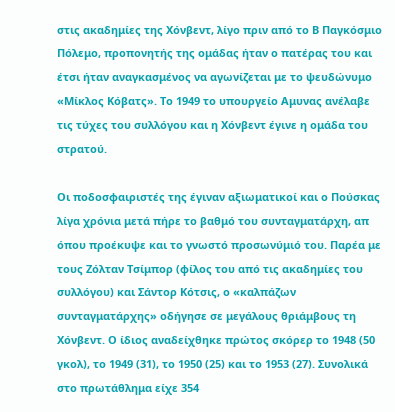στις ακαδημίες της Χόνβεντ, λίγο πριν από το Β Παγκόσμιο Πόλεμο, προπονητής της ομάδας ήταν ο πατέρας του και έτσι ήταν αναγκασμένος να αγωνίζεται με το ψευδώνυμο «Μίκλος Κόβατς». Το 1949 το υπουργείο Αμυνας ανέλαβε τις τύχες του συλλόγου και η Χόνβεντ έγινε η ομάδα του στρατού.

Οι ποδοσφαιριστές της έγιναν αξιωματικοί και ο Πούσκας λίγα χρόνια μετά πήρε το βαθμό του συνταγματάρχη, απ όπου προέκυψε και το γνωστό προσωνύμιό του. Παρέα με τους Ζόλταν Τσίμπορ (φίλος του από τις ακαδημίες του συλλόγου) και Σάντορ Κότσις, ο «καλπάζων συνταγματάρχης» οδήγησε σε μεγάλους θριάμβους τη Χόνβεντ. Ο ίδιος αναδείχθηκε πρώτος σκόρερ το 1948 (50 γκολ), το 1949 (31), το 1950 (25) και το 1953 (27). Συνολικά στο πρωτάθλημα είχε 354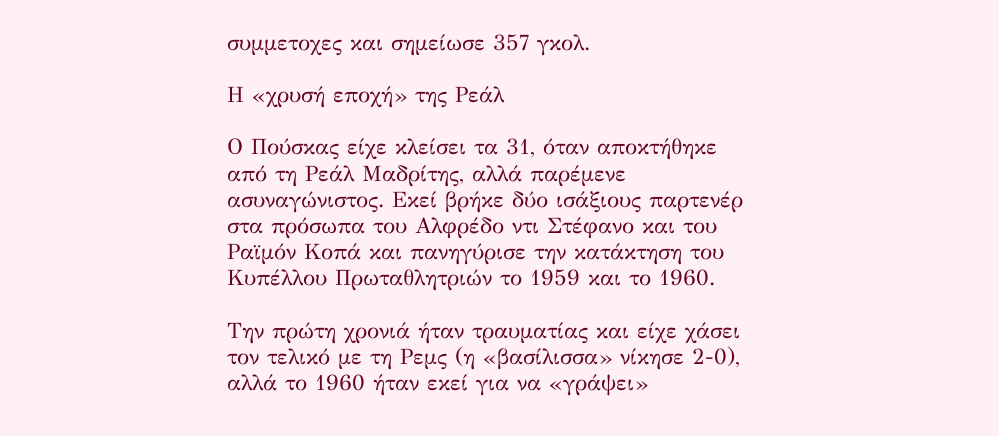συμμετοχες και σημείωσε 357 γκολ.

Η «χρυσή εποχή» της Ρεάλ

Ο Πούσκας είχε κλείσει τα 31, όταν αποκτήθηκε από τη Ρεάλ Μαδρίτης, αλλά παρέμενε ασυναγώνιστος. Εκεί βρήκε δύο ισάξιους παρτενέρ στα πρόσωπα του Αλφρέδο ντι Στέφανο και του Ραϊμόν Κοπά και πανηγύρισε την κατάκτηση του Κυπέλλου Πρωταθλητριών το 1959 και το 1960.

Την πρώτη χρονιά ήταν τραυματίας και είχε χάσει τον τελικό με τη Ρεμς (η «βασίλισσα» νίκησε 2-0), αλλά το 1960 ήταν εκεί για να «γράψει»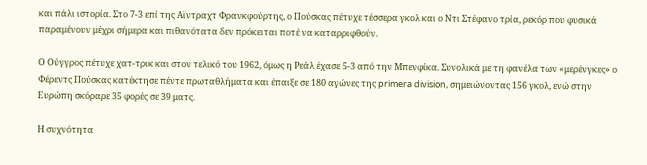και πάλι ιστορία. Στο 7-3 επί της Αϊντραχτ Φρανκφούρτης, ο Πούσκας πέτυχε τέσσερα γκολ και ο Ντι Στέφανο τρία, ρεκόρ που φυσικά παραμένουν μέχρι σήμερα και πιθανότατα δεν πρόκειται ποτέ να καταρριφθούν.

Ο Ούγγρος πέτυχε χατ-τρικ και στον τελικό του 1962, όμως η Ρεάλ έχασε 5-3 από την Μπενφίκα. Συνολικά με τη φανέλα των «μερένγκες» ο Φέρεντς Πούσκας κατέκτησε πέντε πρωταθλήματα και έπαιξε σε 180 αγώνες της primera division, σημειώνοντας 156 γκολ, ενώ στην Ευρώπη σκόραρε 35 φορές σε 39 ματς.

Η συχνότητα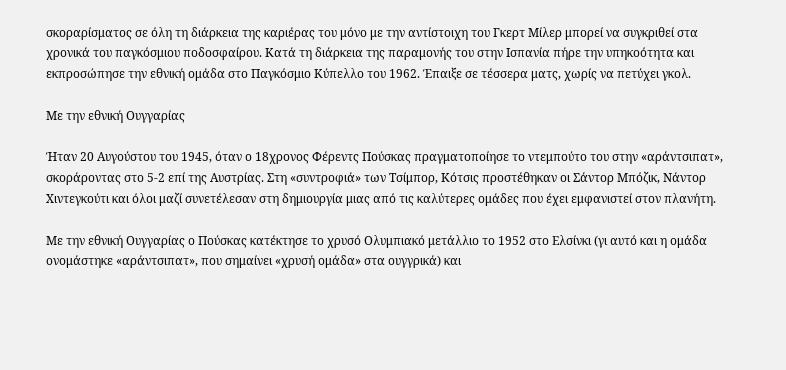σκοραρίσματος σε όλη τη διάρκεια της καριέρας του μόνο με την αντίστοιχη του Γκερτ Μίλερ μπορεί να συγκριθεί στα χρονικά του παγκόσμιου ποδοσφαίρου. Κατά τη διάρκεια της παραμονής του στην Ισπανία πήρε την υπηκοότητα και εκπροσώπησε την εθνική ομάδα στο Παγκόσμιο Κύπελλο του 1962. Έπαιξε σε τέσσερα ματς, χωρίς να πετύχει γκολ.

Με την εθνική Ουγγαρίας

Ήταν 20 Αυγούστου του 1945, όταν ο 18χρονος Φέρεντς Πούσκας πραγματοποίησε το ντεμπούτο του στην «αράντσιπατ», σκοράροντας στο 5-2 επί της Αυστρίας. Στη «συντροφιά» των Τσίμπορ, Κότσις προστέθηκαν οι Σάντορ Μπόζικ, Νάντορ Χιντεγκούτι και όλοι μαζί συνετέλεσαν στη δημιουργία μιας από τις καλύτερες ομάδες που έχει εμφανιστεί στον πλανήτη.

Με την εθνική Ουγγαρίας ο Πούσκας κατέκτησε το χρυσό Ολυμπιακό μετάλλιο το 1952 στο Ελσίνκι (γι αυτό και η ομάδα ονομάστηκε «αράντσιπατ», που σημαίνει «χρυσή ομάδα» στα ουγγρικά) και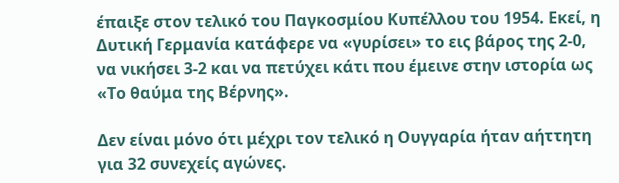έπαιξε στον τελικό του Παγκοσμίου Κυπέλλου του 1954. Εκεί, η Δυτική Γερμανία κατάφερε να «γυρίσει» το εις βάρος της 2-0, να νικήσει 3-2 και να πετύχει κάτι που έμεινε στην ιστορία ως «Το θαύμα της Βέρνης».

Δεν είναι μόνο ότι μέχρι τον τελικό η Ουγγαρία ήταν αήττητη για 32 συνεχείς αγώνες.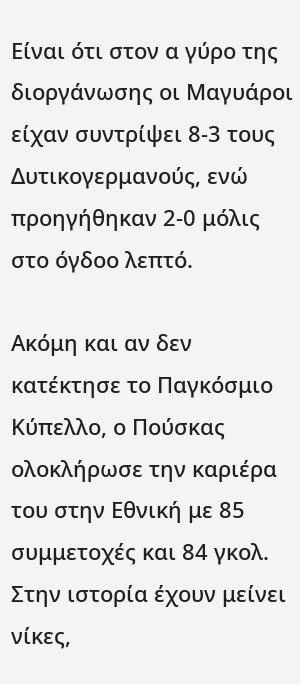Είναι ότι στον α γύρο της διοργάνωσης οι Μαγυάροι είχαν συντρίψει 8-3 τους Δυτικογερμανούς, ενώ προηγήθηκαν 2-0 μόλις στο όγδοο λεπτό.

Ακόμη και αν δεν κατέκτησε το Παγκόσμιο Κύπελλο, ο Πούσκας ολοκλήρωσε την καριέρα του στην Εθνική με 85 συμμετοχές και 84 γκολ. Στην ιστορία έχουν μείνει νίκες,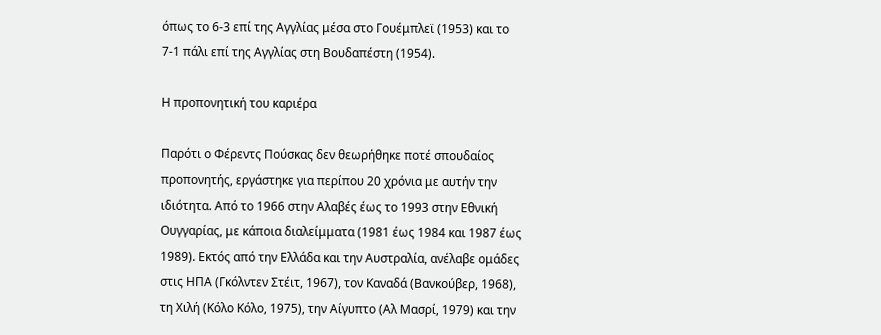όπως το 6-3 επί της Αγγλίας μέσα στο Γουέμπλεϊ (1953) και το 7-1 πάλι επί της Αγγλίας στη Βουδαπέστη (1954).

Η προπονητική του καριέρα

Παρότι ο Φέρεντς Πούσκας δεν θεωρήθηκε ποτέ σπουδαίος προπονητής, εργάστηκε για περίπου 20 χρόνια με αυτήν την ιδιότητα. Από το 1966 στην Αλαβές έως το 1993 στην Εθνική Ουγγαρίας, με κάποια διαλείμματα (1981 έως 1984 και 1987 έως 1989). Εκτός από την Ελλάδα και την Αυστραλία, ανέλαβε ομάδες στις ΗΠΑ (Γκόλντεν Στέιτ, 1967), τον Καναδά (Βανκούβερ, 1968), τη Χιλή (Κόλο Κόλο, 1975), την Αίγυπτο (Αλ Μασρί, 1979) και την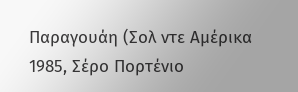Παραγουάη (Σολ ντε Αμέρικα 1985, Σέρο Πορτένιο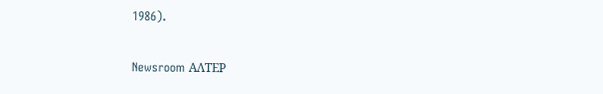1986).

Newsroom ΑΛΤΕΡ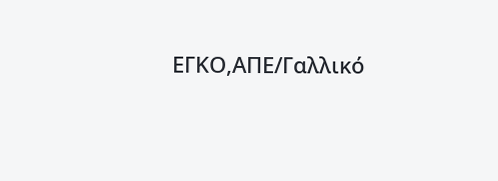ΕΓΚΟ,ΑΠΕ/Γαλλικό